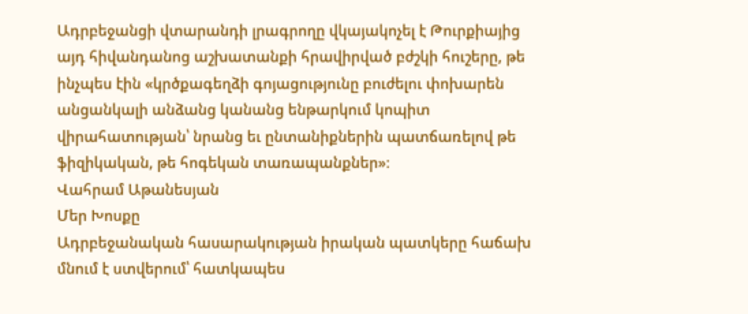Ադրբեջանցի վտարանդի լրագրողը վկայակոչել է Թուրքիայից այդ հիվանդանոց աշխատանքի հրավիրված բժշկի հուշերը, թե ինչպես էին «կրծքագեղձի գոյացությունը բուժելու փոխարեն անցանկալի անձանց կանանց ենթարկում կոպիտ վիրահատության՝ նրանց եւ ընտանիքներին պատճառելով թե ֆիզիկական, թե հոգեկան տառապանքներ»։
Վահրամ Աթանեսյան
Մեր Խոսքը
Ադրբեջանական հասարակության իրական պատկերը հաճախ մնում է ստվերում՝ հատկապես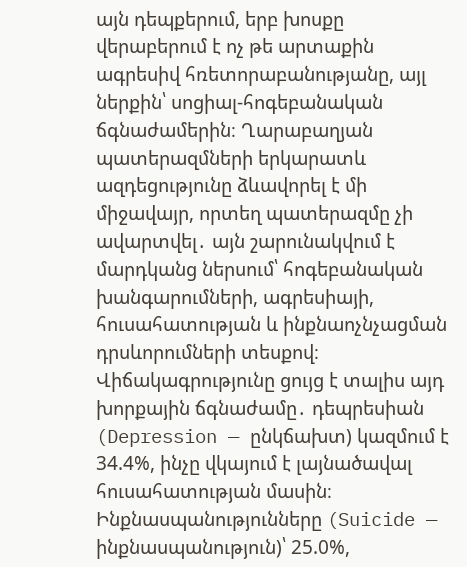այն դեպքերում, երբ խոսքը վերաբերում է ոչ թե արտաքին ագրեսիվ հռետորաբանությանը, այլ ներքին՝ սոցիալ-հոգեբանական ճգնաժամերին։ Ղարաբաղյան պատերազմների երկարատև ազդեցությունը ձևավորել է մի միջավայր, որտեղ պատերազմը չի ավարտվել․ այն շարունակվում է մարդկանց ներսում՝ հոգեբանական խանգարումների, ագրեսիայի, հուսահատության և ինքնաոչնչացման դրսևորումների տեսքով։
Վիճակագրությունը ցույց է տալիս այդ խորքային ճգնաժամը․ դեպրեսիան (Depression — ընկճախտ) կազմում է 34.4%, ինչը վկայում է լայնածավալ հուսահատության մասին։ Ինքնասպանությունները (Suicide — ինքնասպանություն)՝ 25.0%,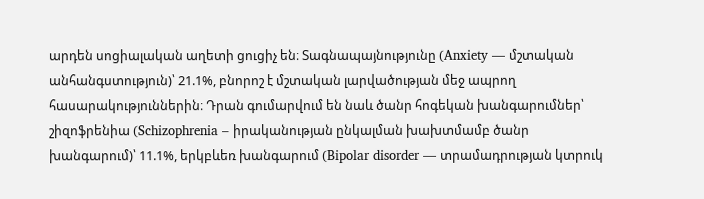արդեն սոցիալական աղետի ցուցիչ են։ Տագնապայնությունը (Anxiety — մշտական անհանգստություն)՝ 21.1%, բնորոշ է մշտական լարվածության մեջ ապրող հասարակություններին։ Դրան գումարվում են նաև ծանր հոգեկան խանգարումներ՝ շիզոֆրենիա (Schizophrenia – իրականության ընկալման խախտմամբ ծանր խանգարում)՝ 11.1%, երկբևեռ խանգարում (Bipolar disorder — տրամադրության կտրուկ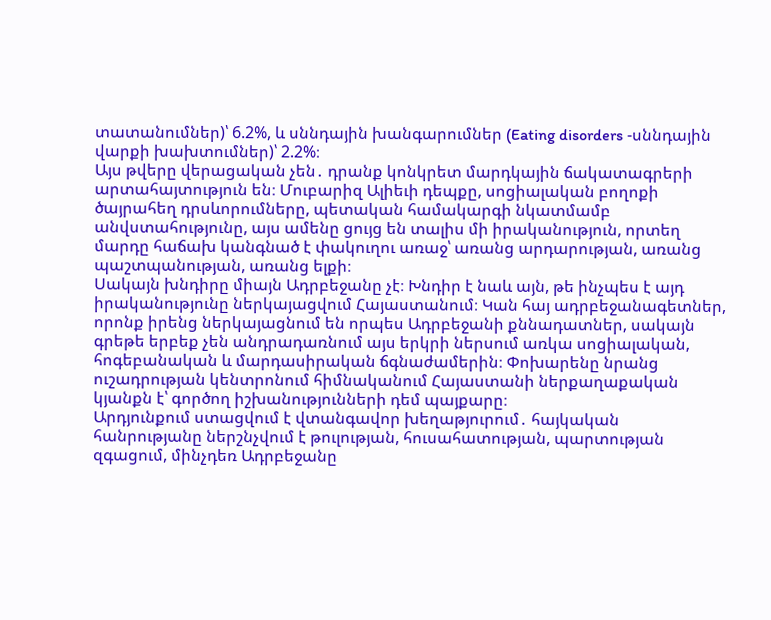տատանումներ)՝ 6.2%, և սննդային խանգարումներ (Eating disorders ‑սննդային վարքի խախտումներ)՝ 2.2%։
Այս թվերը վերացական չեն․ դրանք կոնկրետ մարդկային ճակատագրերի արտահայտություն են։ Մուբարիզ Ալիեւի դեպքը, սոցիալական բողոքի ծայրահեղ դրսևորումները, պետական համակարգի նկատմամբ անվստահությունը, այս ամենը ցույց են տալիս մի իրականություն, որտեղ մարդը հաճախ կանգնած է փակուղու առաջ՝ առանց արդարության, առանց պաշտպանության, առանց ելքի։
Սակայն խնդիրը միայն Ադրբեջանը չէ։ Խնդիր է նաև այն, թե ինչպես է այդ իրականությունը ներկայացվում Հայաստանում։ Կան հայ ադրբեջանագետներ, որոնք իրենց ներկայացնում են որպես Ադրբեջանի քննադատներ, սակայն գրեթե երբեք չեն անդրադառնում այս երկրի ներսում առկա սոցիալական, հոգեբանական և մարդասիրական ճգնաժամերին։ Փոխարենը նրանց ուշադրության կենտրոնում հիմնականում Հայաստանի ներքաղաքական կյանքն է՝ գործող իշխանությունների դեմ պայքարը։
Արդյունքում ստացվում է վտանգավոր խեղաթյուրում․ հայկական հանրությանը ներշնչվում է թուլության, հուսահատության, պարտության զգացում, մինչդեռ Ադրբեջանը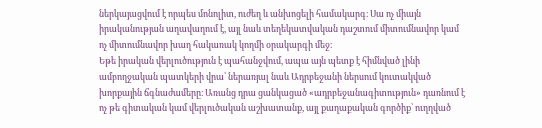ներկայացվում է որպես մոնոլիտ, ուժեղ և անխոցելի համակարգ։ Սա ոչ միայն իրականության աղավաղում է, այլ նաև տեղեկատվական դաշտում միտումնավոր կամ ոչ միտումնավոր խաղ հակառակ կողմի օրակարգի մեջ։
Եթե իրական վերլուծություն է պահանջվում, ապա այն պետք է հիմնված լինի ամբողջական պատկերի վրա՝ ներառյալ նաև Ադրբեջանի ներսում կուտակված խորքային ճգնաժամերը։ Առանց դրա ցանկացած «ադրբեջանագիտություն» դառնում է ոչ թե գիտական կամ վերլուծական աշխատանք, այլ քաղաքական գործիք՝ ուղղված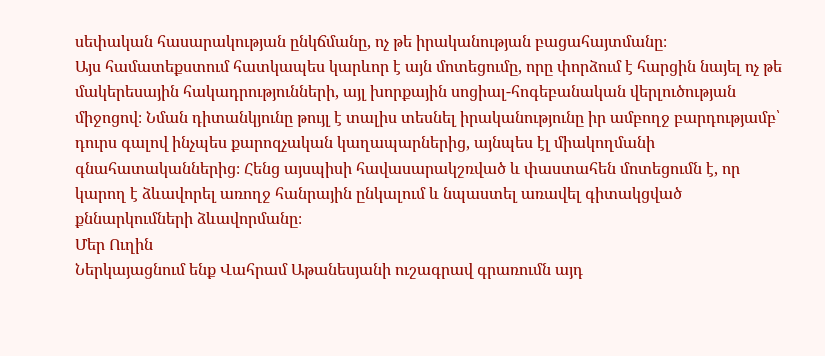սեփական հասարակության ընկճմանը, ոչ թե իրականության բացահայտմանը։
Այս համատեքստում հատկապես կարևոր է այն մոտեցումը, որը փորձում է հարցին նայել ոչ թե մակերեսային հակադրությունների, այլ խորքային սոցիալ-հոգեբանական վերլուծության միջոցով։ Նման դիտանկյունը թույլ է տալիս տեսնել իրականությունը իր ամբողջ բարդությամբ՝ դուրս գալով ինչպես քարոզչական կաղապարներից, այնպես էլ միակողմանի գնահատականներից։ Հենց այսպիսի հավասարակշռված և փաստահեն մոտեցումն է, որ կարող է ձևավորել առողջ հանրային ընկալում և նպաստել առավել գիտակցված քննարկումների ձևավորմանը։
Մեր Ուղին
Ներկայացնում ենք Վահրամ Աթանեսյանի ուշագրավ գրառումն այդ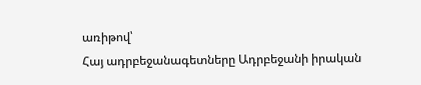առիթով՝
Հայ ադրբեջանագետները Ադրբեջանի իրական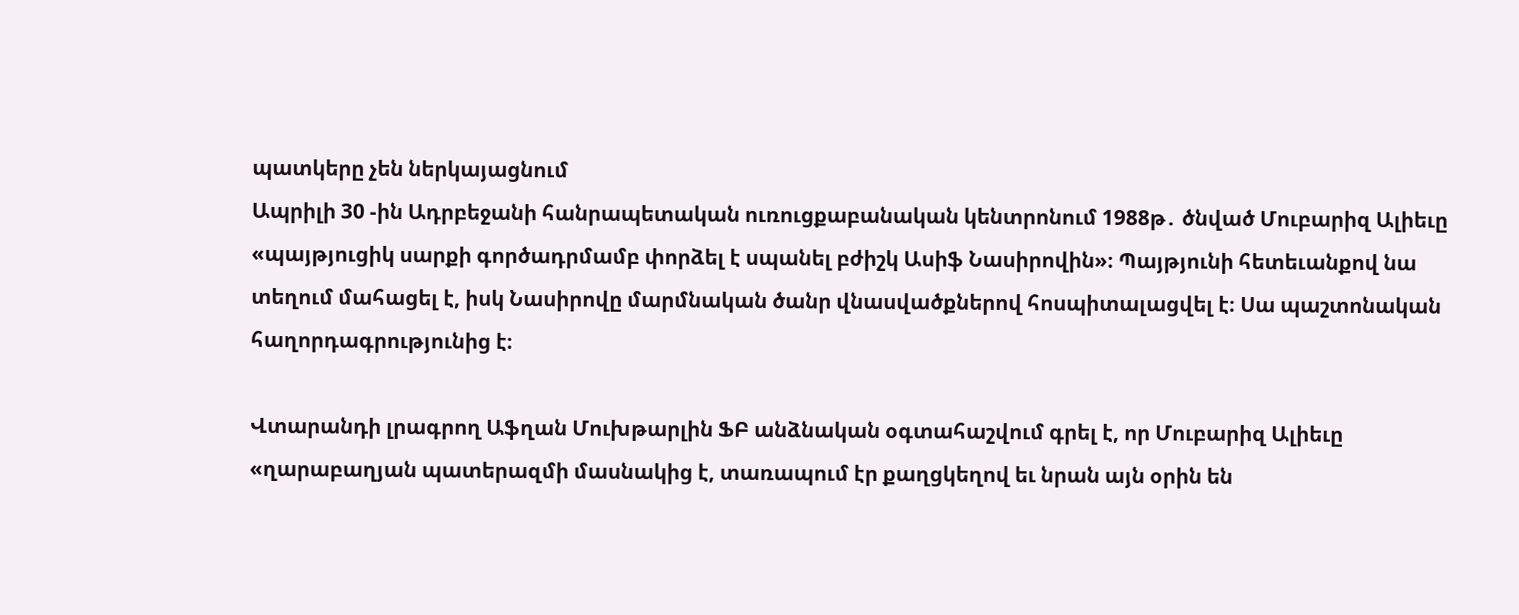պատկերը չեն ներկայացնում
Ապրիլի 30 ‑ին Ադրբեջանի հանրապետական ուռուցքաբանական կենտրոնում 1988թ․ ծնված Մուբարիզ Ալիեւը «պայթյուցիկ սարքի գործադրմամբ փորձել է սպանել բժիշկ Ասիֆ Նասիրովին»։ Պայթյունի հետեւանքով նա տեղում մահացել է, իսկ Նասիրովը մարմնական ծանր վնասվածքներով հոսպիտալացվել է։ Սա պաշտոնական հաղորդագրությունից է։

Վտարանդի լրագրող Աֆղան Մուխթարլին ՖԲ անձնական օգտահաշվում գրել է, որ Մուբարիզ Ալիեւը «ղարաբաղյան պատերազմի մասնակից է, տառապում էր քաղցկեղով եւ նրան այն օրին են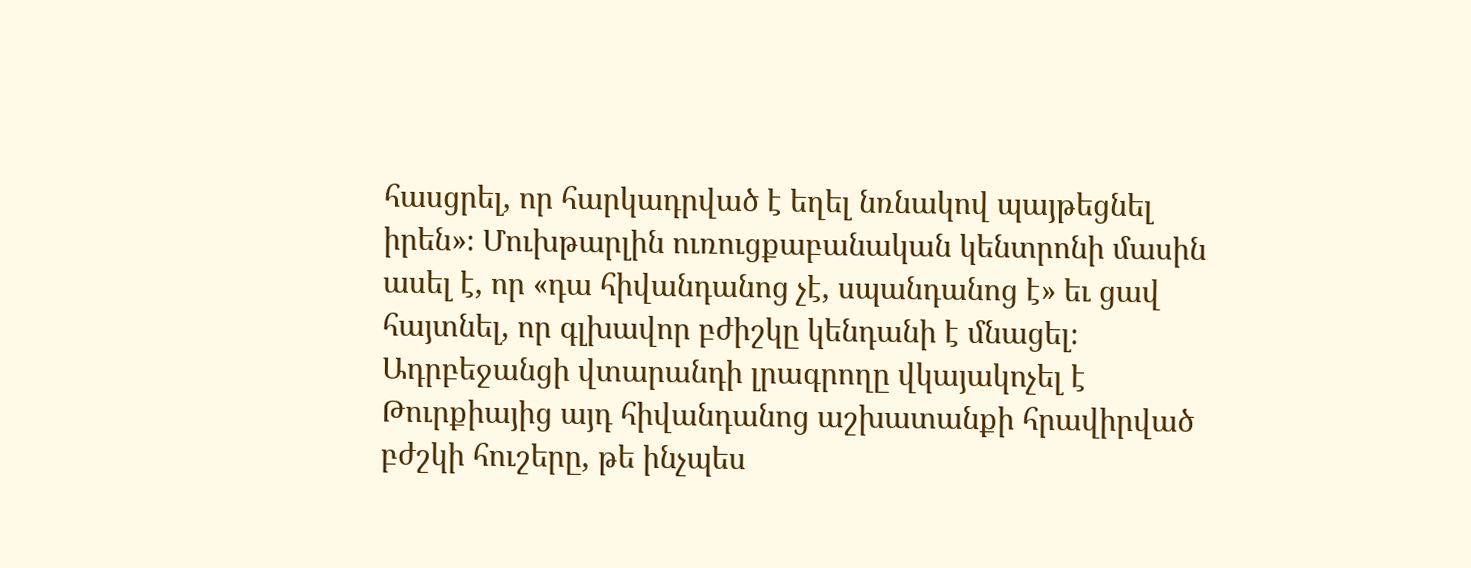հասցրել, որ հարկադրված է եղել նռնակով պայթեցնել իրեն»։ Մուխթարլին ուռուցքաբանական կենտրոնի մասին ասել է, որ «դա հիվանդանոց չէ, սպանդանոց է» եւ ցավ հայտնել, որ գլխավոր բժիշկը կենդանի է մնացել։
Ադրբեջանցի վտարանդի լրագրողը վկայակոչել է Թուրքիայից այդ հիվանդանոց աշխատանքի հրավիրված բժշկի հուշերը, թե ինչպես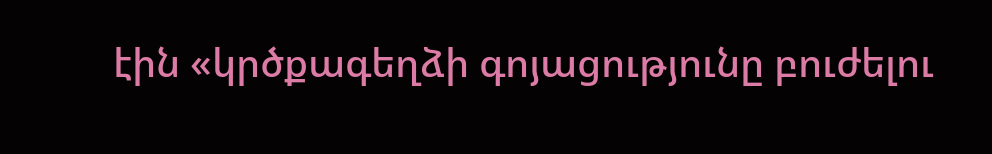էին «կրծքագեղձի գոյացությունը բուժելու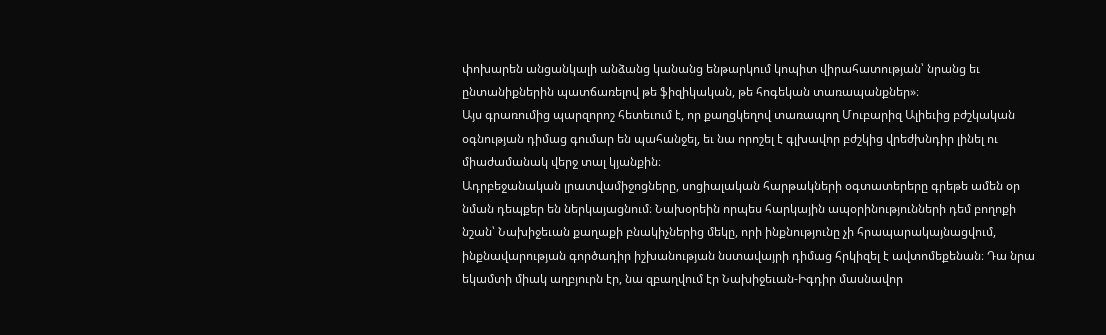փոխարեն անցանկալի անձանց կանանց ենթարկում կոպիտ վիրահատության՝ նրանց եւ ընտանիքներին պատճառելով թե ֆիզիկական, թե հոգեկան տառապանքներ»։
Այս գրառումից պարզորոշ հետեւում է, որ քաղցկեղով տառապող Մուբարիզ Ալիեւից բժշկական օգնության դիմաց գումար են պահանջել, եւ նա որոշել է գլխավոր բժշկից վրեժխնդիր լինել ու միաժամանակ վերջ տալ կյանքին։
Ադրբեջանական լրատվամիջոցները, սոցիալական հարթակների օգտատերերը գրեթե ամեն օր նման դեպքեր են ներկայացնում։ Նախօրեին որպես հարկային ապօրինությունների դեմ բողոքի նշան՝ Նախիջեւան քաղաքի բնակիչներից մեկը, որի ինքնությունը չի հրապարակայնացվում, ինքնավարության գործադիր իշխանության նստավայրի դիմաց հրկիզել է ավտոմեքենան։ Դա նրա եկամտի միակ աղբյուրն էր, նա զբաղվում էր Նախիջեւան-Իգդիր մասնավոր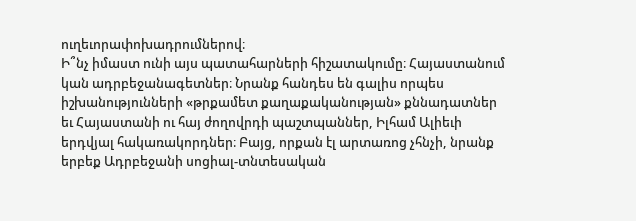ուղեւորափոխադրումներով։
Ի՞նչ իմաստ ունի այս պատահարների հիշատակումը։ Հայաստանում կան ադրբեջանագետներ։ Նրանք հանդես են գալիս որպես իշխանությունների «թրքամետ քաղաքականության» քննադատներ եւ Հայաստանի ու հայ ժողովրդի պաշտպաններ, Իլհամ Ալիեւի երդվյալ հակառակորդներ։ Բայց, որքան էլ արտառոց չհնչի, նրանք երբեք Ադրբեջանի սոցիալ-տնտեսական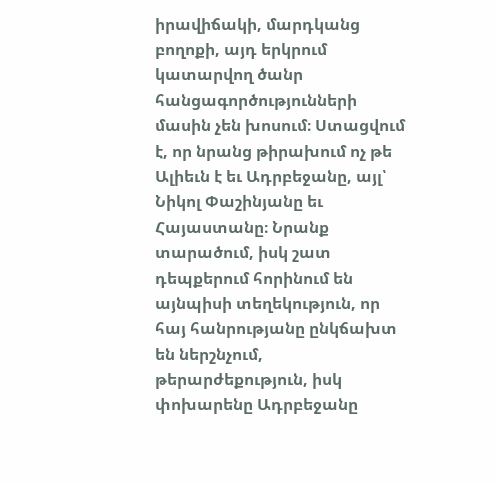իրավիճակի, մարդկանց բողոքի, այդ երկրում կատարվող ծանր հանցագործությունների մասին չեն խոսում։ Ստացվում է, որ նրանց թիրախում ոչ թե Ալիեւն է եւ Ադրբեջանը, այլ՝ Նիկոլ Փաշինյանը եւ Հայաստանը։ Նրանք տարածում, իսկ շատ դեպքերում հորինում են այնպիսի տեղեկություն, որ հայ հանրությանը ընկճախտ են ներշնչում, թերարժեքություն, իսկ փոխարենը Ադրբեջանը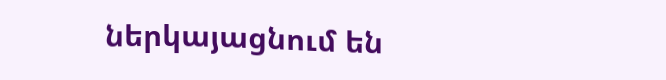ներկայացնում են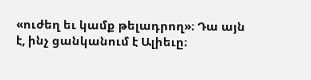«ուժեղ եւ կամք թելադրող»։ Դա այն է, ինչ ցանկանում է Ալիեւը։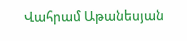Վահրամ Աթանեսյան